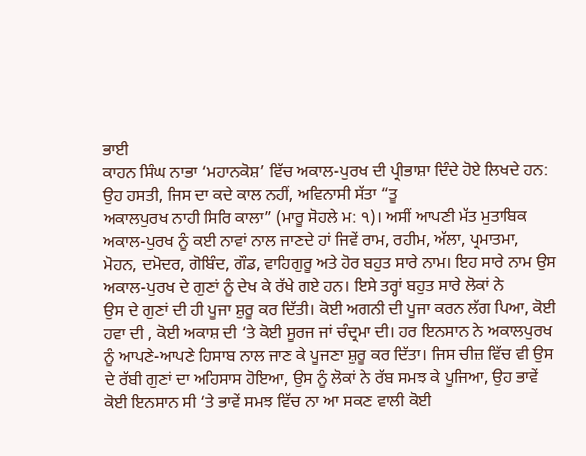ਭਾਈ
ਕਾਹਨ ਸਿੰਘ ਨਾਭਾ ‘ਮਹਾਨਕੋਸ਼’ ਵਿੱਚ ਅਕਾਲ-ਪੁਰਖ ਦੀ ਪ੍ਰੀਭਾਸ਼ਾ ਦਿੰਦੇ ਹੋਏ ਲਿਖਦੇ ਹਨ:
ਉਹ ਹਸਤੀ, ਜਿਸ ਦਾ ਕਦੇ ਕਾਲ ਨਹੀਂ, ਅਵਿਨਾਸੀ ਸੱਤਾ “ਤੂ
ਅਕਾਲਪੁਰਖ ਨਾਹੀ ਸਿਰਿ ਕਾਲਾ” (ਮਾਰੂ ਸੋਹਲੇ ਮ: ੧)। ਅਸੀਂ ਆਪਣੀ ਮੱਤ ਮੁਤਾਬਿਕ
ਅਕਾਲ-ਪੁਰਖ ਨੂੰ ਕਈ ਨਾਵਾਂ ਨਾਲ ਜਾਣਦੇ ਹਾਂ ਜਿਵੇਂ ਰਾਮ, ਰਹੀਮ, ਅੱਲਾ, ਪ੍ਰਮਾਤਮਾ,
ਮੋਹਨ, ਦਮੋਦਰ, ਗੋਬਿੰਦ, ਗੌਡ, ਵਾਹਿਗੁਰੂ ਅਤੇ ਹੋਰ ਬਹੁਤ ਸਾਰੇ ਨਾਮ। ਇਹ ਸਾਰੇ ਨਾਮ ਉਸ
ਅਕਾਲ-ਪੁਰਖ ਦੇ ਗੁਣਾਂ ਨੂੰ ਦੇਖ ਕੇ ਰੱਖੇ ਗਏ ਹਨ। ਇਸੇ ਤਰ੍ਹਾਂ ਬਹੁਤ ਸਾਰੇ ਲੋਕਾਂ ਨੇ
ਉਸ ਦੇ ਗੁਣਾਂ ਦੀ ਹੀ ਪੂਜਾ ਸ਼ੁਰੂ ਕਰ ਦਿੱਤੀ। ਕੋਈ ਅਗਨੀ ਦੀ ਪੂਜਾ ਕਰਨ ਲੱਗ ਪਿਆ, ਕੋਈ
ਹਵਾ ਦੀ , ਕੋਈ ਅਕਾਸ਼ ਦੀ ‘ਤੇ ਕੋਈ ਸੂਰਜ ਜਾਂ ਚੰਦ੍ਰਮਾ ਦੀ। ਹਰ ਇਨਸਾਨ ਨੇ ਅਕਾਲਪੁਰਖ
ਨੂੰ ਆਪਣੇ-ਆਪਣੇ ਹਿਸਾਬ ਨਾਲ ਜਾਣ ਕੇ ਪੂਜਣਾ ਸ਼ੁਰੂ ਕਰ ਦਿੱਤਾ। ਜਿਸ ਚੀਜ਼ ਵਿੱਚ ਵੀ ਉਸ
ਦੇ ਰੱਬੀ ਗੁਣਾਂ ਦਾ ਅਹਿਸਾਸ ਹੋਇਆ, ਉਸ ਨੂੰ ਲੋਕਾਂ ਨੇ ਰੱਬ ਸਮਝ ਕੇ ਪੂਜਿਆ, ਉਹ ਭਾਵੇਂ
ਕੋਈ ਇਨਸਾਨ ਸੀ ‘ਤੇ ਭਾਵੇਂ ਸਮਝ ਵਿੱਚ ਨਾ ਆ ਸਕਣ ਵਾਲੀ ਕੋਈ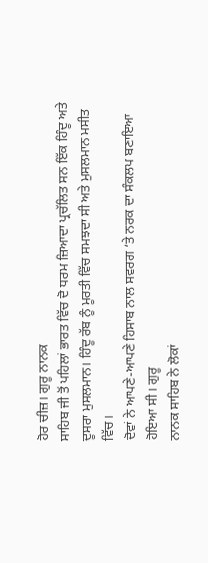ਹੋਰ ਚੀਜ਼। ਗੁਰੂ ਨਾਨਕ
ਸਾਹਿਬ ਜੀ ਤੋਂ ਪਹਿਲਾਂ ਭਾਰਤ ਵਿੱਚ ਦੋ ਧਰਮ ਜ਼ਿਆਦਾ ਪ੍ਰਚੱਲਿਤ ਸਨ ਇੱਕ ਹਿੰਦੂ ਅਤੇ
ਦੂਸਰਾ ਮੁਸਲਮਾਨ। ਹਿੰਦੂ ਰੱਬ ਨੂੰ ਮੂਰਤੀ ਵਿੱਚ ਸਮਝਦਾ ਸੀ ਅਤੇ ਮੁਸਲਮਾਨ ਮਸੀਤ ਵਿੱਚ।
ਦੋਵਾਂ ਨੇ ਆਪਣੇ-ਆਪਣੇ ਹਿਸਾਬ ਨਾਲ ਸਵਰਗ ‘ਤੇ ਨਰਕ ਦਾ ਸੰਕਲਪ ਬਣਾਇਆ ਹੋਇਆ ਸੀ। ਗੁਰੂ
ਨਾਨਕ ਸਾਹਿਬ ਨੇ ਲੋਕਾਂ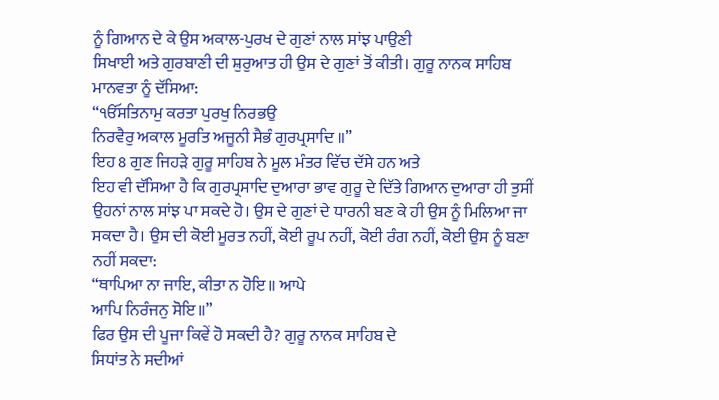ਨੂੰ ਗਿਆਨ ਦੇ ਕੇ ਉਸ ਅਕਾਲ-ਪੁਰਖ ਦੇ ਗੁਣਾਂ ਨਾਲ ਸਾਂਝ ਪਾਉਣੀ
ਸਿਖਾਈ ਅਤੇ ਗੁਰਬਾਣੀ ਦੀ ਸ਼ੁਰੁਆਤ ਹੀ ਉਸ ਦੇ ਗੁਣਾਂ ਤੋਂ ਕੀਤੀ। ਗੁਰੂ ਨਾਨਕ ਸਾਹਿਬ
ਮਾਨਵਤਾ ਨੂੰ ਦੱਸਿਆ:
“ੴਸਤਿਨਾਮੁ ਕਰਤਾ ਪੁਰਖੁ ਨਿਰਭਉ
ਨਿਰਵੈਰੁ ਅਕਾਲ ਮੂਰਤਿ ਅਜੂਨੀ ਸੈਭੰ ਗੁਰਪ੍ਰਸਾਦਿ ॥”
ਇਹ 8 ਗੁਣ ਜਿਹੜੇ ਗੁਰੂ ਸਾਹਿਬ ਨੇ ਮੂਲ ਮੰਤਰ ਵਿੱਚ ਦੱਸੇ ਹਨ ਅਤੇ
ਇਹ ਵੀ ਦੱਸਿਆ ਹੈ ਕਿ ਗੁਰਪ੍ਰਸਾਦਿ ਦੁਆਰਾ ਭਾਵ ਗੁਰੂ ਦੇ ਦਿੱਤੇ ਗਿਆਨ ਦੁਆਰਾ ਹੀ ਤੁਸੀਂ
ਉਹਨਾਂ ਨਾਲ ਸਾਂਝ ਪਾ ਸਕਦੇ ਹੋ। ਉਸ ਦੇ ਗੁਣਾਂ ਦੇ ਧਾਰਨੀ ਬਣ ਕੇ ਹੀ ਉਸ ਨੂੰ ਮਿਲਿਆ ਜਾ
ਸਕਦਾ ਹੈ। ਉਸ ਦੀ ਕੋਈ ਮੂਰਤ ਨਹੀਂ, ਕੋਈ ਰੂਪ ਨਹੀਂ, ਕੋਈ ਰੰਗ ਨਹੀਂ, ਕੋਈ ਉਸ ਨੂੰ ਬਣਾ
ਨਹੀਂ ਸਕਦਾ:
“ਥਾਪਿਆ ਨਾ ਜਾਇ, ਕੀਤਾ ਨ ਹੋਇ॥ ਆਪੇ
ਆਪਿ ਨਿਰੰਜਨੁ ਸੋਇ॥”
ਫਿਰ ਉਸ ਦੀ ਪੂਜਾ ਕਿਵੇਂ ਹੋ ਸਕਦੀ ਹੈ? ਗੁਰੂ ਨਾਨਕ ਸਾਹਿਬ ਦੇ
ਸਿਧਾਂਤ ਨੇ ਸਦੀਆਂ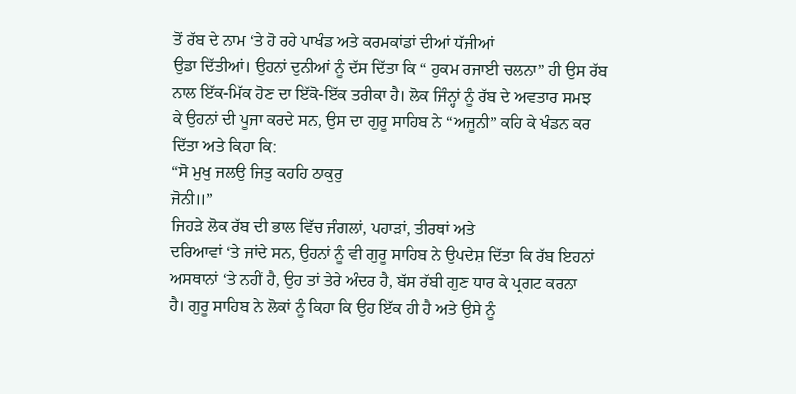ਤੋਂ ਰੱਬ ਦੇ ਨਾਮ ‘ਤੇ ਹੋ ਰਹੇ ਪਾਖੰਡ ਅਤੇ ਕਰਮਕਾਂਡਾਂ ਦੀਆਂ ਧੱਜੀਆਂ
ਉਡਾ ਦਿੱਤੀਆਂ। ਉਹਨਾਂ ਦੁਨੀਆਂ ਨੂੰ ਦੱਸ ਦਿੱਤਾ ਕਿ “ ਹੁਕਮ ਰਜਾਈ ਚਲਨਾ” ਹੀ ਉਸ ਰੱਬ
ਨਾਲ ਇੱਕ-ਮਿੱਕ ਹੋਣ ਦਾ ਇੱਕੋ-ਇੱਕ ਤਰੀਕਾ ਹੈ। ਲੋਕ ਜਿੰਨ੍ਹਾਂ ਨੂੰ ਰੱਬ ਦੇ ਅਵਤਾਰ ਸਮਝ
ਕੇ ਉਹਨਾਂ ਦੀ ਪੂਜਾ ਕਰਦੇ ਸਨ, ਉਸ ਦਾ ਗੁਰੂ ਸਾਹਿਬ ਨੇ “ਅਜੂਨੀ” ਕਹਿ ਕੇ ਖੰਡਨ ਕਰ
ਦਿੱਤਾ ਅਤੇ ਕਿਹਾ ਕਿ:
“ਸੋ ਮੁਖੁ ਜਲਉ ਜਿਤੁ ਕਹਹਿ ਠਾਕੁਰੁ
ਜੋਨੀ॥”
ਜਿਹੜੇ ਲੋਕ ਰੱਬ ਦੀ ਭਾਲ ਵਿੱਚ ਜੰਗਲਾਂ, ਪਹਾੜਾਂ, ਤੀਰਥਾਂ ਅਤੇ
ਦਰਿਆਵਾਂ ‘ਤੇ ਜਾਂਦੇ ਸਨ, ਉਹਨਾਂ ਨੂੰ ਵੀ ਗੁਰੂ ਸਾਹਿਬ ਨੇ ਉਪਦੇਸ਼ ਦਿੱਤਾ ਕਿ ਰੱਬ ਇਹਨਾਂ
ਅਸਥਾਨਾਂ ‘ਤੇ ਨਹੀਂ ਹੈ, ਉਹ ਤਾਂ ਤੇਰੇ ਅੰਦਰ ਹੈ, ਬੱਸ ਰੱਬੀ ਗੁਣ ਧਾਰ ਕੇ ਪ੍ਰਗਟ ਕਰਨਾ
ਹੈ। ਗੁਰੂ ਸਾਹਿਬ ਨੇ ਲੋਕਾਂ ਨੂੰ ਕਿਹਾ ਕਿ ਉਹ ਇੱਕ ਹੀ ਹੈ ਅਤੇ ਉਸੇ ਨੂੰ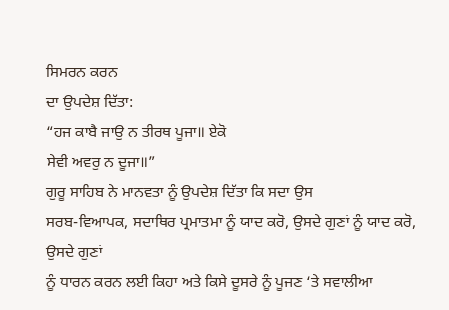ਸਿਮਰਨ ਕਰਨ
ਦਾ ਉਪਦੇਸ਼ ਦਿੱਤਾ:
“ਹਜ ਕਾਬੈ ਜਾਉ ਨ ਤੀਰਥ ਪੂਜਾ॥ ਏਕੋ
ਸੇਵੀ ਅਵਰੁ ਨ ਦੂਜਾ॥”
ਗੁਰੂ ਸਾਹਿਬ ਨੇ ਮਾਨਵਤਾ ਨੂੰ ਉਪਦੇਸ਼ ਦਿੱਤਾ ਕਿ ਸਦਾ ਉਸ
ਸਰਬ-ਵਿਆਪਕ, ਸਦਾਥਿਰ ਪ੍ਰਮਾਤਮਾ ਨੂੰ ਯਾਦ ਕਰੋ, ਉਸਦੇ ਗੁਣਾਂ ਨੂੰ ਯਾਦ ਕਰੋ, ਉਸਦੇ ਗੁਣਾਂ
ਨੂੰ ਧਾਰਨ ਕਰਨ ਲਈ ਕਿਹਾ ਅਤੇ ਕਿਸੇ ਦੂਸਰੇ ਨੂੰ ਪੂਜਣ ‘ਤੇ ਸਵਾਲੀਆ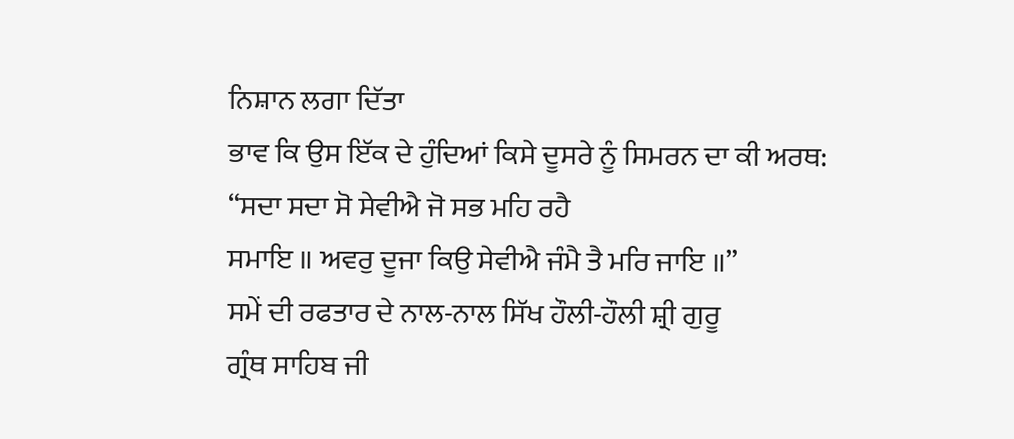ਨਿਸ਼ਾਨ ਲਗਾ ਦਿੱਤਾ
ਭਾਵ ਕਿ ਉਸ ਇੱਕ ਦੇ ਹੁੰਦਿਆਂ ਕਿਸੇ ਦੂਸਰੇ ਨੂੰ ਸਿਮਰਨ ਦਾ ਕੀ ਅਰਥ:
“ਸਦਾ ਸਦਾ ਸੋ ਸੇਵੀਐ ਜੋ ਸਭ ਮਹਿ ਰਹੈ
ਸਮਾਇ ॥ ਅਵਰੁ ਦੂਜਾ ਕਿਉ ਸੇਵੀਐ ਜੰਮੈ ਤੈ ਮਰਿ ਜਾਇ ॥”
ਸਮੇਂ ਦੀ ਰਫਤਾਰ ਦੇ ਨਾਲ-ਨਾਲ ਸਿੱਖ ਹੌਲੀ-ਹੌਲੀ ਸ਼੍ਰੀ ਗੁਰੂ
ਗ੍ਰੰਥ ਸਾਹਿਬ ਜੀ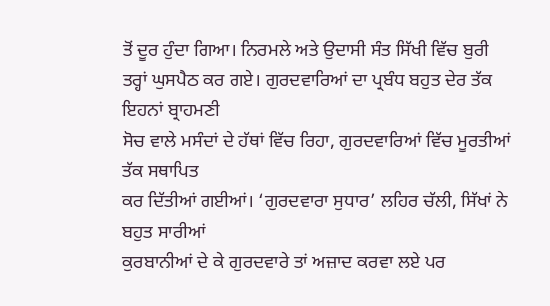ਤੋਂ ਦੂਰ ਹੁੰਦਾ ਗਿਆ। ਨਿਰਮਲੇ ਅਤੇ ਉਦਾਸੀ ਸੰਤ ਸਿੱਖੀ ਵਿੱਚ ਬੁਰੀ
ਤਰ੍ਹਾਂ ਘੁਸਪੈਠ ਕਰ ਗਏ। ਗੁਰਦਵਾਰਿਆਂ ਦਾ ਪ੍ਰਬੰਧ ਬਹੁਤ ਦੇਰ ਤੱਕ ਇਹਨਾਂ ਬ੍ਰਾਹਮਣੀ
ਸੋਚ ਵਾਲੇ ਮਸੰਦਾਂ ਦੇ ਹੱਥਾਂ ਵਿੱਚ ਰਿਹਾ, ਗੁਰਦਵਾਰਿਆਂ ਵਿੱਚ ਮੂਰਤੀਆਂ ਤੱਕ ਸਥਾਪਿਤ
ਕਰ ਦਿੱਤੀਆਂ ਗਈਆਂ। ‘ਗੁਰਦਵਾਰਾ ਸੁਧਾਰ’ ਲਹਿਰ ਚੱਲੀ, ਸਿੱਖਾਂ ਨੇ ਬਹੁਤ ਸਾਰੀਆਂ
ਕੁਰਬਾਨੀਆਂ ਦੇ ਕੇ ਗੁਰਦਵਾਰੇ ਤਾਂ ਅਜ਼ਾਦ ਕਰਵਾ ਲਏ ਪਰ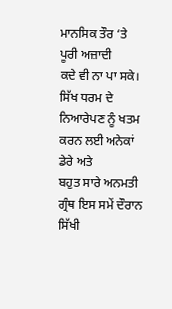ਮਾਨਸਿਕ ਤੌਰ ‘ਤੇ ਪੂਰੀ ਅਜ਼ਾਦੀ
ਕਦੇ ਵੀ ਨਾ ਪਾ ਸਕੇ। ਸਿੱਖ ਧਰਮ ਦੇ ਨਿਆਰੇਪਣ ਨੂੰ ਖਤਮ ਕਰਨ ਲਈ ਅਨੇਕਾਂ ਡੇਰੇ ਅਤੇ
ਬਹੁਤ ਸਾਰੇ ਅਨਮਤੀ ਗ੍ਰੰਥ ਇਸ ਸਮੇਂ ਦੌਰਾਨ ਸਿੱਖੀ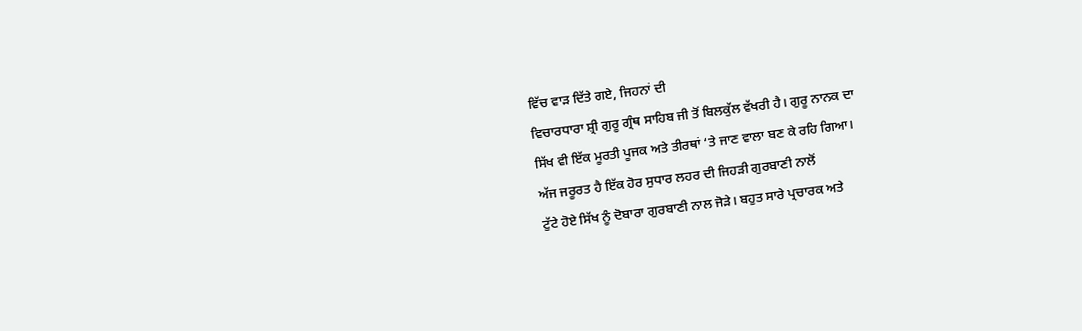ਵਿੱਚ ਵਾੜ ਦਿੱਤੇ ਗਏ, ਜਿਹਨਾਂ ਦੀ
ਵਿਚਾਰਧਾਰਾ ਸ਼੍ਰੀ ਗੁਰੂ ਗ੍ਰੰਥ ਸਾਹਿਬ ਜੀ ਤੋਂ ਬਿਲਕੁੱਲ ਵੱਖਰੀ ਹੈ। ਗੁਰੂ ਨਾਨਕ ਦਾ
ਸਿੱਖ ਵੀ ਇੱਕ ਮੂਰਤੀ ਪੂਜਕ ਅਤੇ ਤੀਰਥਾਂ ‘ਤੇ ਜਾਣ ਵਾਲਾ ਬਣ ਕੇ ਰਹਿ ਗਿਆ।
ਅੱਜ ਜਰੂਰਤ ਹੈ ਇੱਕ ਹੋਰ ਸੁਧਾਰ ਲਹਰ ਦੀ ਜਿਹੜੀ ਗੁਰਬਾਣੀ ਨਾਲੋਂ
ਟੁੱਟੇ ਹੋਏ ਸਿੱਖ ਨੂੰ ਦੋਬਾਰਾ ਗੁਰਬਾਣੀ ਨਾਲ ਜੋੜੇ। ਬਹੁਤ ਸਾਰੇ ਪ੍ਰਚਾਰਕ ਅਤੇ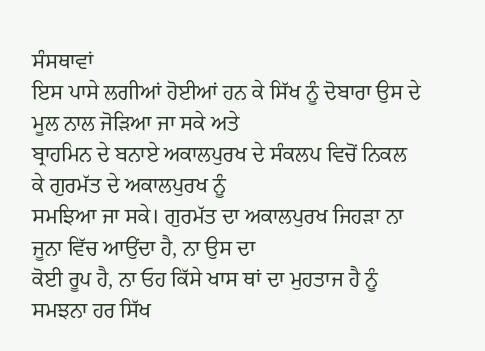ਸੰਸਥਾਵਾਂ
ਇਸ ਪਾਸੇ ਲਗੀਆਂ ਹੋਈਆਂ ਹਨ ਕੇ ਸਿੱਖ ਨੂੰ ਦੋਬਾਰਾ ਉਸ ਦੇ ਮੂਲ ਨਾਲ ਜੋੜਿਆ ਜਾ ਸਕੇ ਅਤੇ
ਬ੍ਰਾਹਮਿਨ ਦੇ ਬਨਾਏ ਅਕਾਲਪੁਰਖ ਦੇ ਸੰਕਲਪ ਵਿਚੋਂ ਨਿਕਲ ਕੇ ਗੁਰਮੱਤ ਦੇ ਅਕਾਲਪੁਰਖ ਨੂੰ
ਸਮਝਿਆ ਜਾ ਸਕੇ। ਗੁਰਮੱਤ ਦਾ ਅਕਾਲਪੁਰਖ ਜਿਹੜਾ ਨਾ ਜੂਨਾ ਵਿੱਚ ਆਉਂਦਾ ਹੈ, ਨਾ ਉਸ ਦਾ
ਕੋਈ ਰੂਪ ਹੈ, ਨਾ ਓਹ ਕਿੱਸੇ ਖਾਸ ਥਾਂ ਦਾ ਮੁਹਤਾਜ ਹੈ ਨੂੰ ਸਮਝਨਾ ਹਰ ਸਿੱਖ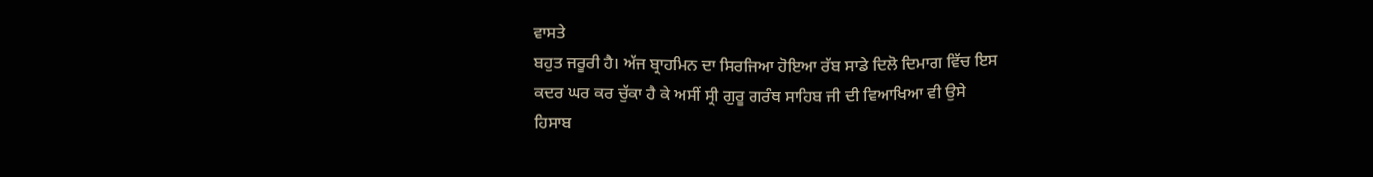ਵਾਸਤੇ
ਬਹੁਤ ਜਰੂਰੀ ਹੈ। ਅੱਜ ਬ੍ਰਾਹਮਿਨ ਦਾ ਸਿਰਜਿਆ ਹੋਇਆ ਰੱਬ ਸਾਡੇ ਦਿਲੋ ਦਿਮਾਗ ਵਿੱਚ ਇਸ
ਕਦਰ ਘਰ ਕਰ ਚੁੱਕਾ ਹੈ ਕੇ ਅਸੀਂ ਸ੍ਰੀ ਗੁਰੂ ਗਰੰਥ ਸਾਹਿਬ ਜੀ ਦੀ ਵਿਆਖਿਆ ਵੀ ਉਸੇ
ਹਿਸਾਬ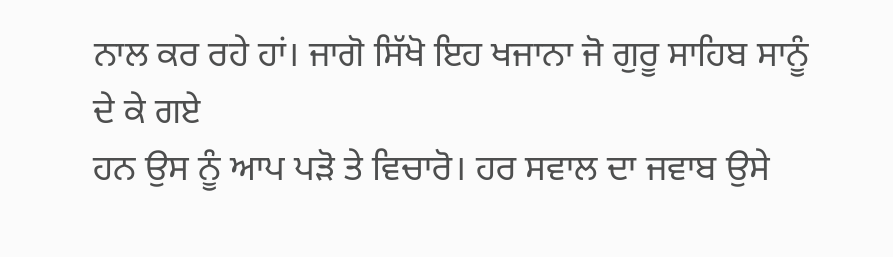ਨਾਲ ਕਰ ਰਹੇ ਹਾਂ। ਜਾਗੋ ਸਿੱਖੋ ਇਹ ਖਜਾਨਾ ਜੋ ਗੁਰੂ ਸਾਹਿਬ ਸਾਨੂੰ ਦੇ ਕੇ ਗਏ
ਹਨ ਉਸ ਨੂੰ ਆਪ ਪੜੋ ਤੇ ਵਿਚਾਰੋ। ਹਰ ਸਵਾਲ ਦਾ ਜਵਾਬ ਉਸੇ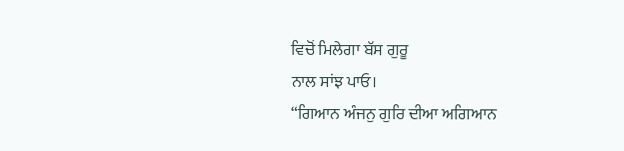ਵਿਚੋਂ ਮਿਲੇਗਾ ਬੱਸ ਗੁਰੂ
ਨਾਲ ਸਾਂਝ ਪਾਓ।
“ਗਿਆਨ ਅੰਜਨੁ ਗੁਰਿ ਦੀਆ ਅਗਿਆਨ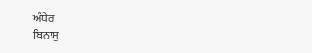ਅੰਧੇਰ
ਬਿਨਾਸੁ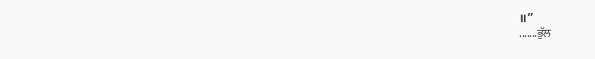॥”
.......ਭੁੱਲ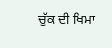ਚੁੱਕ ਦੀ ਖਿਮਾ